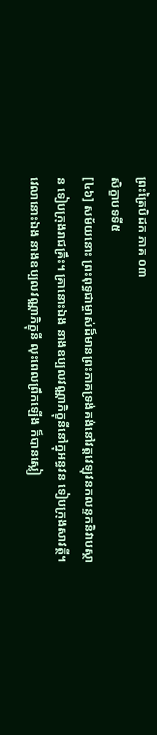ព្រះត្រៃបិដក ភាគ ០៣
សិក្ខាបទទី៥
[៤៦] សម័យនោះ ព្រះពុទ្ធជាម្ចាស់ដ៏មានព្រះភាគទ្រង់គង់នៅវត្ដវេឡុវនកលន្ទកនិវាបស្ថាន ទៀបក្រុងរាជគ្រឹះ។ គ្រានោះឯង នាងឧប្បលវណ្ណាភិក្ខុនីនៅក្នុអន្ធវន ទៀបក្រុងសាវត្ថី។ វេលានោះឯង នាងឧប្បលវណ្ណាភិក្ខុនី លុះពេលព្រឹកឡើង ក៏បានស្លៀ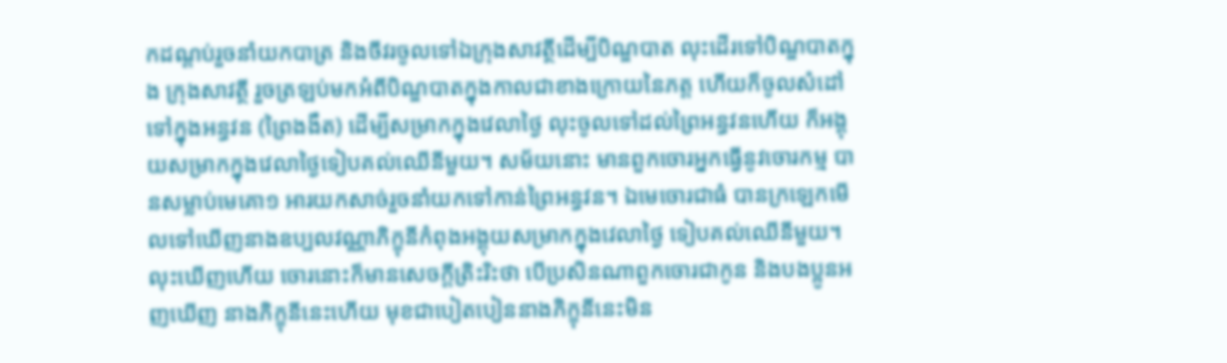កដណ្ដប់រួចនាំយកបាត្រ និងចីវរចូលទៅឯក្រុងសាវត្ថីដើម្បីបិណ្ឌបាត លុះដើរទៅបិណ្ឌបាតក្នុង ក្រុងសាវត្ថី រួចត្រឡប់មកអំពីបិណ្ឌបាតក្នុងកាលជាខាងក្រោយនៃភត្ដ ហើយក៏ចូលសំដៅទៅក្នុងអន្ធវន (ព្រៃងងឹត) ដើម្បីសម្រាកក្នុងវេលាថ្ងៃ លុះចូលទៅដល់ព្រៃអន្ធវនហើយ ក៏អង្គុយសម្រាកក្នុងវេលាថ្ងៃទៀបគល់ឈើនីមួយ។ សម័យនោះ មានពួកចោរអ្នកធ្វើនូវចោរកម្ម បានសម្លាប់មេគោ១ អារយកសាច់រួចនាំយកទៅកាន់ព្រៃអន្ធវន។ ឯមេចោរជាធំ បានក្រឡេកមើលទៅឃើញនាងឧប្បលវណ្ណាភិក្ខុនីកំពុងអង្គុយសម្រាកក្នុងវេលាថ្ងៃ ទៀបគល់ឈើនីមួយ។ លុះឃើញហើយ ចោរនោះក៏មានសេចក្ដីត្រិះរិះថា បើប្រសិនណាពួកចោរជាកូន និងបងប្អូនអញឃើញ នាងភិក្ខុនីនេះហើយ មុខជាបៀតបៀននាងភិក្ខុនីនេះមិន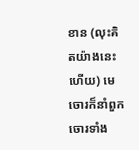ខាន (លុះគិតយ៉ាងនេះហើយ) មេចោរក៏នាំពួកចោរទាំង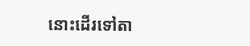នោះដើរទៅតា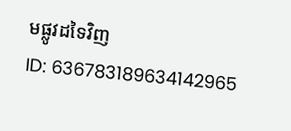មផ្លូវដទៃវិញ
ID: 636783189634142965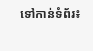ទៅកាន់ទំព័រ៖